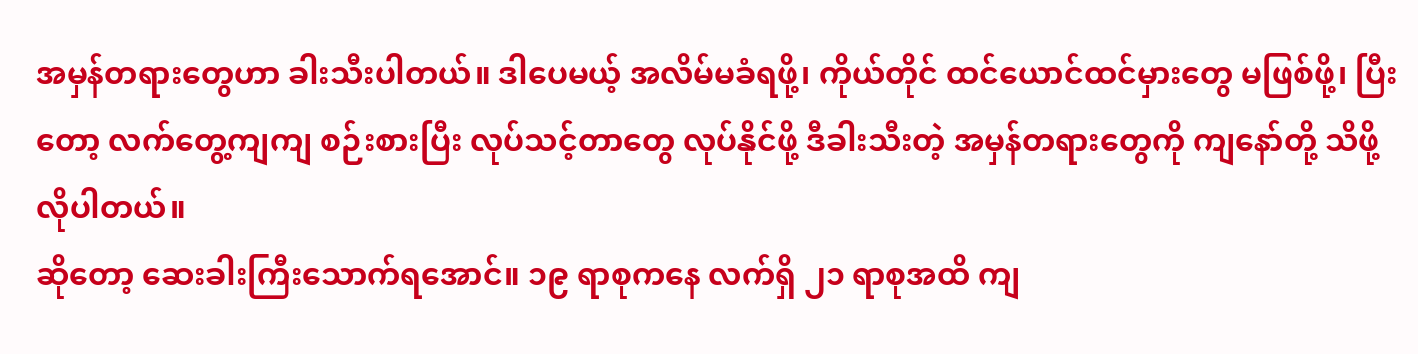အမှန်တရားတွေဟာ ခါးသီးပါတယ်။ ဒါပေမယ့် အလိမ်မခံရဖို့၊ ကိုယ်တိုင် ထင်ယောင်ထင်မှားတွေ မဖြစ်ဖို့၊ ပြီးတော့ လက်တွေ့ကျကျ စဉ်းစားပြီး လုပ်သင့်တာတွေ လုပ်နိုင်ဖို့ ဒီခါးသီးတဲ့ အမှန်တရားတွေကို ကျနော်တို့ သိဖို့လိုပါတယ်။
ဆိုတော့ ဆေးခါးကြီးသောက်ရအောင်။ ၁၉ ရာစုကနေ လက်ရှိ ၂၁ ရာစုအထိ ကျ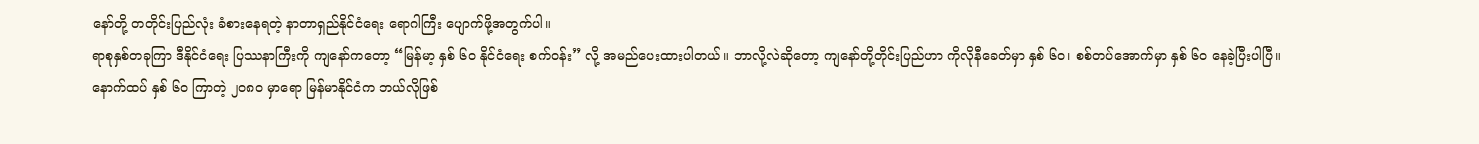နော်တို့ တတိုင်းပြည်လုံး ခံစားနေရတဲ့ နာတာရှည်နိုင်ငံရေး ရောဂါကြီး ပျောက်ဖို့အတွက်ပါ။
ရာစုနှစ်တခုကြာ ဒီနိုင်ငံရေး ပြဿနာကြီးကို ကျနော်ကတော့ “မြန်မာ့ နှစ် ၆၀ နိုင်ငံရေး စက်ဝန်း” လို့ အမည်ပေးထားပါတယ်။ ဘာလို့လဲဆိုတော့ ကျနော်တို့တိုင်းပြည်ဟာ ကိုလိုနီခေတ်မှာ နှစ် ၆၀၊ စစ်တပ်အောက်မှာ နှစ် ၆၀ နေခဲ့ပြီးပါပြီ။
နောက်ထပ် နှစ် ၆၀ ကြာတဲ့ ၂၀၈၀ မှာရော မြန်မာနိုင်ငံက ဘယ်လိုဖြစ်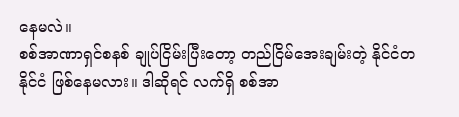နေမလဲ။
စစ်အာဏာရှင်စနစ် ချုပ်ငြိမ်းပြီးတော့ တည်ငြိမ်အေးချမ်းတဲ့ နိုင်ငံတနိုင်ငံ ဖြစ်နေမလား။ ဒါဆိုရင် လက်ရှိ စစ်အာ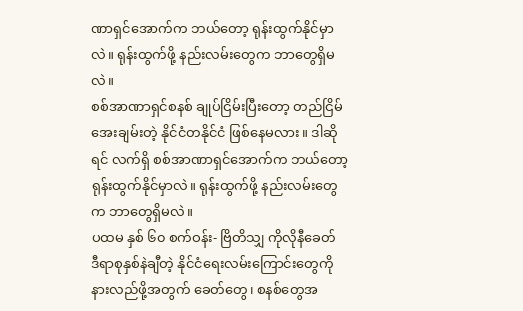ဏာရှင်အောက်က ဘယ်တော့ ရုန်းထွက်နိုင်မှာလဲ။ ရုန်းထွက်ဖို့ နည်းလမ်းတွေက ဘာတွေရှိမလဲ။
စစ်အာဏာရှင်စနစ် ချုပ်ငြိမ်းပြီးတော့ တည်ငြိမ်အေးချမ်းတဲ့ နိုင်ငံတနိုင်ငံ ဖြစ်နေမလား။ ဒါဆိုရင် လက်ရှိ စစ်အာဏာရှင်အောက်က ဘယ်တော့ ရုန်းထွက်နိုင်မှာလဲ။ ရုန်းထွက်ဖို့ နည်းလမ်းတွေက ဘာတွေရှိမလဲ။
ပထမ နှစ် ၆၀ စက်ဝန်း- ဗြိတိသျှ ကိုလိုနီခေတ်
ဒီရာစုနှစ်နဲချီတဲ့ နိုင်ငံရေးလမ်းကြောင်းတွေကို နားလည်ဖို့အတွက် ခေတ်တွေ၊ စနစ်တွေအ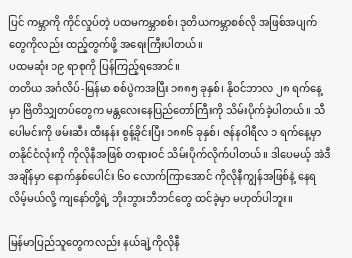ပြင် ကမ္ဘာကို ကိုင်လှုပ်တဲ့ ပထမကမ္ဘာစစ်၊ ဒုတိယကမ္ဘာစစ်လို အဖြစ်အပျက်တွေကိုလည်း ထည့်တွက်ဖို့ အရေးကြီးပါတယ်။
ပထမဆုံး ၁၉ ရာစုကို ပြန်ကြည့်ရအောင်။
တတိယ အင်္ဂလိပ်-မြန်မာ စစ်ပွဲကအပြီး ၁၈၈၅ ခုနှစ်၊ နိုဝင်ဘာလ ၂၈ ရက်နေ့မှာ ဗြိတိသျှတပ်တွေက မန္တလေးနေပြည်တော်ကြီးကို သိမ်းပိုက်ခဲ့ပါတယ်။ သီပေါမင်းကို ဖမ်းဆီး ထီးနန်း စွန့်ခိုင်းပြီး ၁၈၈၆ ခုနှစ်၊ ဇန်နဝါရီလ ၁ ရက်နေ့မှာ တနိုင်ငံလုံးကို ကိုလိုနီအဖြစ် တရားဝင် သိမ်းပိုက်လိုက်ပါတယ်။ ဒါပေမယ့် အဲဒီအချိန်မှာ နောက်နှစ်ပေါင်း ၆၀ လောက်ကြာအောင် ကိုလိုနီကျွန်အဖြစ်နဲ့ နေရလိမ့်မယ်လို့ ကျနော်တို့ရဲ့ ဘိုးဘွားဘီဘင်တွေ ထင်ခဲ့မှာ မဟုတ်ပါဘူး။

မြန်မာပြည်သူတွေကလည်း နယ်ချဲ့ကိုလိုနီ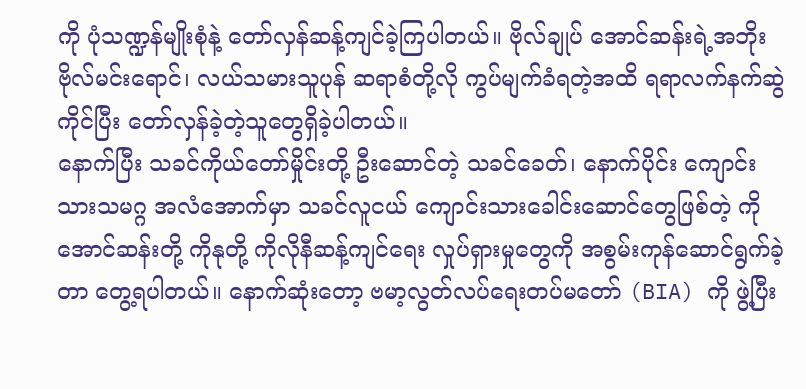ကို ပုံသဏ္ဍန်မျိုးစုံနဲ့ တော်လှန်ဆန့်ကျင်ခဲ့ကြပါတယ်။ ဗိုလ်ချုပ် အောင်ဆန်းရဲ့အဘိုး ဗိုလ်မင်းရောင်၊ လယ်သမားသူပုန် ဆရာစံတို့လို ကွပ်မျက်ခံရတဲ့အထိ ရရာလက်နက်ဆွဲကိုင်ပြီး တော်လှန်ခဲ့တဲ့သူတွေရှိခဲ့ပါတယ်။
နောက်ပြီး သခင်ကိုယ်တော်မှိုင်းတို့ ဦးဆောင်တဲ့ သခင်ခေတ်၊ နောက်ပိုင်း ကျောင်းသားသမဂ္ဂ အလံအောက်မှာ သခင်လူငယ် ကျောင်းသားခေါင်းဆောင်တွေဖြစ်တဲ့ ကိုအောင်ဆန်းတို့ ကိုနုတို့ ကိုလိုနီဆန့်ကျင်ရေး လှုပ်ရှားမှုတွေကို အစွမ်းကုန်ဆောင်ရွက်ခဲ့တာ တွေ့ရပါတယ်။ နောက်ဆုံးတော့ ဗမာ့လွတ်လပ်ရေးတပ်မတော် (BIA) ကို ဖွဲ့ပြီး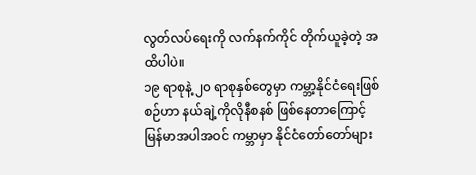လွတ်လပ်ရေးကို လက်နက်ကိုင် တိုက်ယူခဲ့တဲ့ အထိပါပဲ။
၁၉ ရာစုနဲ့ ၂၀ ရာစုနှစ်တွေမှာ ကမ္ဘာ့နိုင်ငံရေးဖြစ်စဉ်ဟာ နယ်ချဲ့ကိုလိုနီစနစ် ဖြစ်နေတာကြောင့် မြန်မာအပါအဝင် ကမ္ဘာမှာ နိုင်ငံတော်တော်များ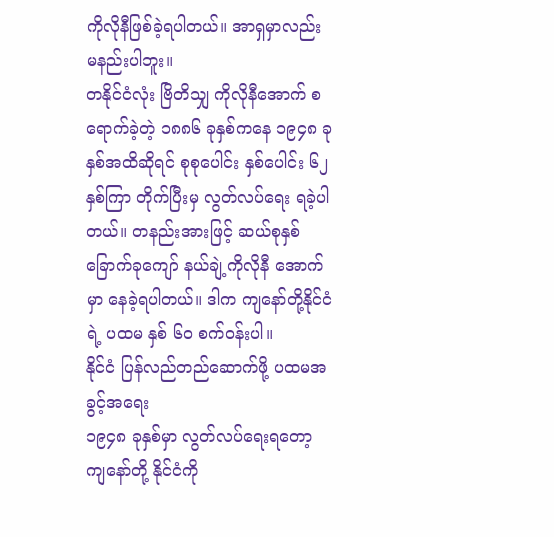ကိုလိုနီဖြစ်ခဲ့ရပါတယ်။ အာရှမှာလည်း မနည်းပါဘူး။
တနိုင်ငံလုံး ဗြိတိသျှ ကိုလိုနီအောက် စရောက်ခဲ့တဲ့ ၁၈၈၆ ခုနှစ်ကနေ ၁၉၄၈ ခုနှစ်အထိဆိုရင် စုစုပေါင်း နှစ်ပေါင်း ၆၂ နှစ်ကြာ တိုက်ပြီးမှ လွတ်လပ်ရေး ရခဲ့ပါတယ်။ တနည်းအားဖြင့် ဆယ်စုနှစ် ခြောက်ခုကျော် နယ်ချဲ့ကိုလိုနီ အောက်မှာ နေခဲ့ရပါတယ်။ ဒါက ကျနော်တို့နိုင်ငံရဲ့ ပထမ နှစ် ၆၀ စက်ဝန်းပါ။
နိုင်ငံ ပြန်လည်တည်ဆောက်ဖို့ ပထမအခွင့်အရေး
၁၉၄၈ ခုနှစ်မှာ လွတ်လပ်ရေးရတော့ ကျနော်တို့ နိုင်ငံကို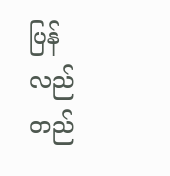ပြန်လည်တည်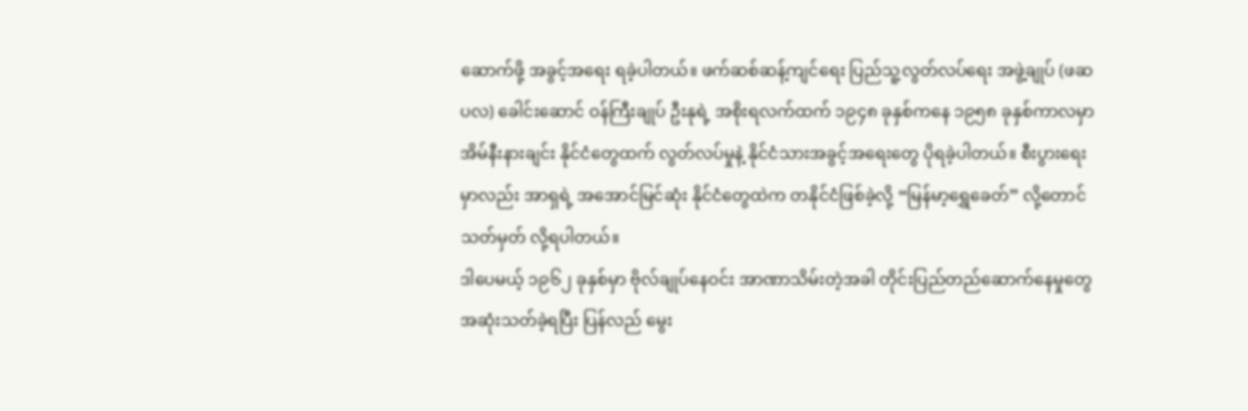ဆောက်ဖို့ အခွင့်အရေး ရခဲ့ပါတယ်။ ဖက်ဆစ်ဆန့်ကျင်ရေး ပြည်သူ့လွတ်လပ်ရေး အဖွဲ့ချုပ် (ဖဆပလ) ခေါင်းဆောင် ဝန်ကြီးချုပ် ဦးနုရဲ့ အစိုးရလက်ထက် ၁၉၄၈ ခုနှစ်ကနေ ၁၉၅၈ ခုနှစ်ကာလမှာ အိမ်နီးနားချင်း နိုင်ငံတွေထက် လွတ်လပ်မှုနဲ့ နိုင်ငံသားအခွင့်အရေးတွေ ပိုရခဲ့ပါတယ်။ စီးပွားရေးမှာလည်း အာရှရဲ့ အအောင်မြင်ဆုံး နိုင်ငံတွေထဲက တနိုင်ငံဖြစ်ခဲ့လို့ “မြန်မာ့ရွှေခေတ်” လို့တောင် သတ်မှတ် လို့ရပါတယ်။
ဒါပေမယ့် ၁၉၆၂ ခုနှစ်မှာ ဗိုလ်ချုပ်နေဝင်း အာဏာသိမ်းတဲ့အခါ တိုင်းပြည်တည်ဆောက်နေမှုတွေ အဆုံးသတ်ခဲ့ရပြီး ပြန်လည် မွေး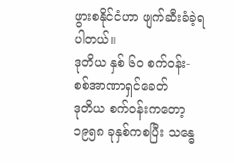ဖွားစနိုင်ငံဟာ ဖျက်ဆီးခံခဲ့ရပါတယ်။
ဒုတိယ နှစ် ၆၀ စက်ဝန်း- စစ်အာဏာရှင်ခေတ်
ဒုတိယ စက်ဝန်းကတော့ ၁၉၅၈ ခုနှစ်ကစပြီး သန္ဓေ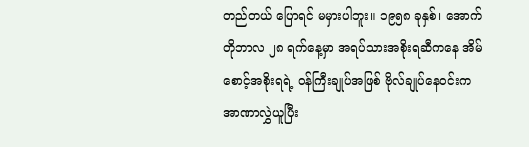တည်တယ် ပြောရင် မမှားပါဘူး။ ၁၉၅၈ ခုနှစ်၊ အောက်တိုဘာလ ၂၈ ရက်နေ့မှာ အရပ်သားအစိုးရဆီကနေ အိမ်စောင့်အစိုးရရဲ့ ဝန်ကြီးချုပ်အဖြစ် ဗိုလ်ချုပ်နေဝင်းက အာဏာလွှဲယူပြီး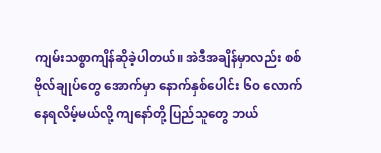ကျမ်းသစ္စာကျိန်ဆိုခဲ့ပါတယ်။ အဲဒီအချိန်မှာလည်း စစ်ဗိုလ်ချုပ်တွေ အောက်မှာ နောက်နှစ်ပေါင်း ၆၀ လောက် နေရလိမ့်မယ်လို့ ကျနော်တို့ ပြည်သူတွေ ဘယ်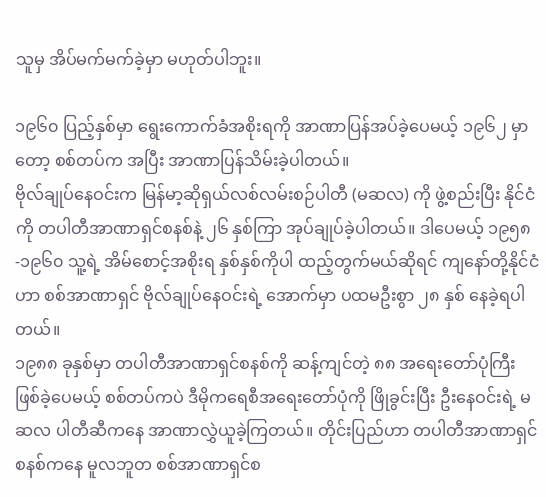သူမှ အိပ်မက်မက်ခဲ့မှာ မဟုတ်ပါဘူး။

၁၉၆၀ ပြည့်နှစ်မှာ ရွေးကောက်ခံအစိုးရကို အာဏာပြန်အပ်ခဲ့ပေမယ့် ၁၉၆၂ မှာတော့ စစ်တပ်က အပြီး အာဏာပြန်သိမ်းခဲ့ပါတယ်။
ဗိုလ်ချုပ်နေဝင်းက မြန်မာ့ဆိုရှယ်လစ်လမ်းစဉ်ပါတီ (မဆလ) ကို ဖွဲ့စည်းပြီး နိုင်ငံကို တပါတီအာဏာရှင်စနစ်နဲ့ ၂၆ နှစ်ကြာ အုပ်ချုပ်ခဲ့ပါတယ်။ ဒါပေမယ့် ၁၉၅၈-၁၉၆၀ သူ့ရဲ့ အိမ်စောင့်အစိုးရ နှစ်နှစ်ကိုပါ ထည့်တွက်မယ်ဆိုရင် ကျနော်တို့နိုင်ငံဟာ စစ်အာဏာရှင် ဗိုလ်ချုပ်နေဝင်းရဲ့ အောက်မှာ ပထမဦးစွာ ၂၈ နှစ် နေခဲ့ရပါတယ်။
၁၉၈၈ ခုနှစ်မှာ တပါတီအာဏာရှင်စနစ်ကို ဆန့်ကျင်တဲ့ ၈၈ အရေးတော်ပုံကြီး ဖြစ်ခဲ့ပေမယ့် စစ်တပ်ကပဲ ဒီမိုကရေစီအရေးတော်ပုံကို ဖြိုခွင်းပြီး ဦးနေဝင်းရဲ့ မဆလ ပါတီဆီကနေ အာဏာလွှဲယူခဲ့ကြတယ်။ တိုင်းပြည်ဟာ တပါတီအာဏာရှင်စနစ်ကနေ မူလဘူတ စစ်အာဏာရှင်စ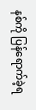နစ်ကို ပြန်ရောက်ခဲ့ရ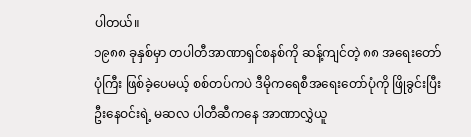ပါတယ်။
၁၉၈၈ ခုနှစ်မှာ တပါတီအာဏာရှင်စနစ်ကို ဆန့်ကျင်တဲ့ ၈၈ အရေးတော်ပုံကြီး ဖြစ်ခဲ့ပေမယ့် စစ်တပ်ကပဲ ဒီမိုကရေစီအရေးတော်ပုံကို ဖြိုခွင်းပြီး ဦးနေဝင်းရဲ့ မဆလ ပါတီဆီကနေ အာဏာလွှဲယူ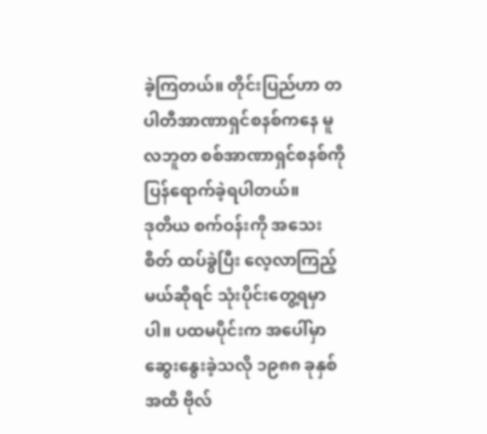ခဲ့ကြတယ်။ တိုင်းပြည်ဟာ တပါတီအာဏာရှင်စနစ်ကနေ မူလဘူတ စစ်အာဏာရှင်စနစ်ကို ပြန်ရောက်ခဲ့ရပါတယ်။
ဒုတိယ စက်ဝန်းကို အသေးစိတ် ထပ်ခွဲပြီး လေ့လာကြည့်မယ်ဆိုရင် သုံးပိုင်းတွေ့ရမှာပါ။ ပထမပိုင်းက အပေါ်မှာ ဆွေးနွေးခဲ့သလို ၁၉၈၈ ခုနှစ်အထိ ဗိုလ်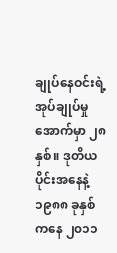ချုပ်နေဝင်းရဲ့ အုပ်ချုပ်မှုအောက်မှာ ၂၈ နှစ်။ ဒုတိယပိုင်းအနေနဲ့ ၁၉၈၈ ခုနှစ်ကနေ ၂၀၁၁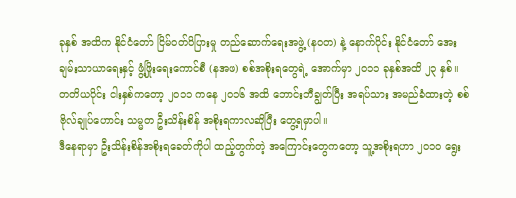ခုနှစ် အထိက နိုင်ငံတော် ငြိမ်ဝတ်ပိပြားမှု တည်ဆောက်ရေးအဖွဲ့ (နဝတ) နဲ့ နောက်ပိုင်း နိုင်ငံတော် အေးချမ်းသာယာရေးနှင့် ဖွံ့ဖြိုးရေးကောင်စီ (နအဖ) စစ်အစိုးရတွေရဲ့ အောက်မှာ ၂၀၁၁ ခုနှစ်အထိ ၂၃ နှစ်။ တတိယပိုင်း ငါးနှစ်ကတော့ ၂၀၁၁ ကနေ ၂၀၁၆ အထိ ဘောင်းဘီချွတ်ပြီး အရပ်သား အမည်ခံထားတဲ့ စစ်ဗိုလ်ချုပ်ဟောင်း သမ္မတ ဦးသိန်းစိန် အစိုးရကာလဆိုပြီး တွေ့ရမှာပါ။
ဒီနေရာမှာ ဦးသိန်းစိန်အစိုးရခေတ်ကိုပါ ထည့်တွက်တဲ့ အကြောင်းတွေကတော့ သူ့အစိုးရဟာ ၂၀၁၀ ရွေး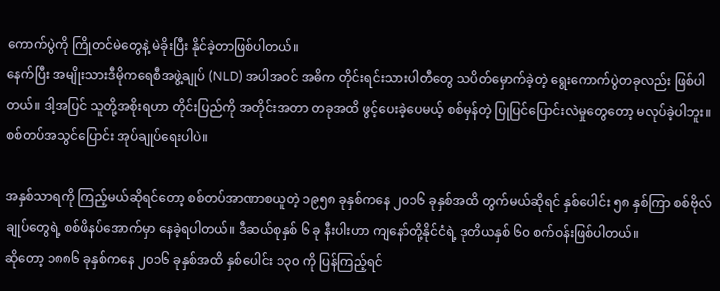ကောက်ပွဲကို ကြိုတင်မဲတွေနဲ့ မဲခိုးပြီး နိုင်ခဲ့တာဖြစ်ပါတယ်။
နေက်ပြီး အမျိုးသားဒီမိုကရေစီအဖွဲ့ချုပ် (NLD) အပါအဝင် အဓိက တိုင်းရင်းသားပါတီတွေ သပိတ်မှောက်ခဲ့တဲ့ ရွေးကောက်ပွဲတခုလည်း ဖြစ်ပါတယ်။ ဒါ့အပြင် သူတို့အစိုးရဟာ တိုင်းပြည်ကို အတိုင်းအတာ တခုအထိ ဖွင့်ပေးခဲ့ပေမယ့် စစ်မှန်တဲ့ ပြုပြင်ပြောင်းလဲမှုတွေတော့ မလုပ်ခဲ့ပါဘူး။ စစ်တပ်အသွင်ပြောင်း အုပ်ချုပ်ရေးပါပဲ။

အနှစ်သာရကို ကြည့်မယ်ဆိုရင်တော့ စစ်တပ်အာဏာစယူတဲ့ ၁၉၅၈ ခုနှစ်ကနေ ၂၀၁၆ ခုနှစ်အထိ တွက်မယ်ဆိုရင် နှစ်ပေါင်း ၅၈ နှစ်ကြာ စစ်ဗိုလ်ချုပ်တွေရဲ့ စစ်ဖိနပ်အောက်မှာ နေခဲ့ရပါတယ်။ ဒီဆယ်စုနှစ် ၆ ခု နီးပါးဟာ ကျနော်တို့နိုင်ငံရဲ့ ဒုတိယနှစ် ၆၀ စက်ဝန်းဖြစ်ပါတယ်။
ဆိုတော့ ၁၈၈၆ ခုနှစ်ကနေ ၂၀၁၆ ခုနှစ်အထိ နှစ်ပေါင်း ၁၃၀ ကို ပြန်ကြည့်ရင်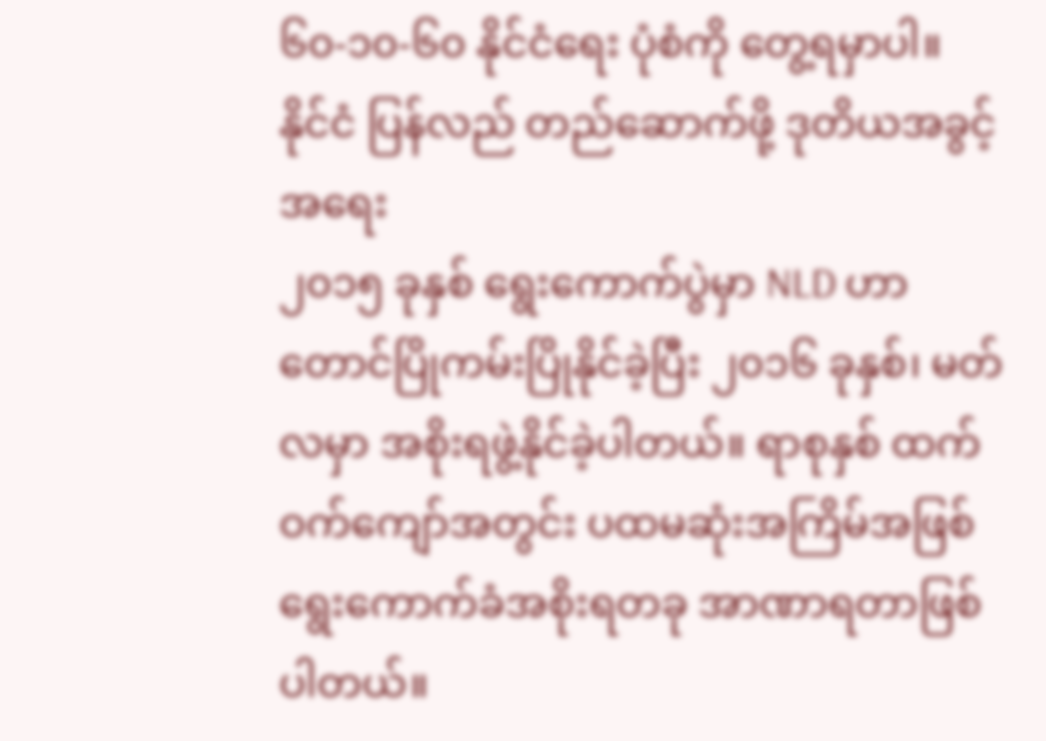၆၀-၁၀-၆၀ နိုင်ငံရေး ပုံစံကို တွေ့ရမှာပါ။
နိုင်ငံ ပြန်လည် တည်ဆောက်ဖို့ ဒုတိယအခွင့်အရေး
၂၀၁၅ ခုနှစ် ရွေးကောက်ပွဲမှာ NLD ဟာ တောင်ပြိုကမ်းပြိုနိုင်ခဲ့ပြီး ၂၀၁၆ ခုနှစ်၊ မတ်လမှာ အစိုးရဖွဲ့နိုင်ခဲ့ပါတယ်။ ရာစုနှစ် ထက်ဝက်ကျော်အတွင်း ပထမဆုံးအကြိမ်အဖြစ် ရွေးကောက်ခံအစိုးရတခု အာဏာရတာဖြစ်ပါတယ်။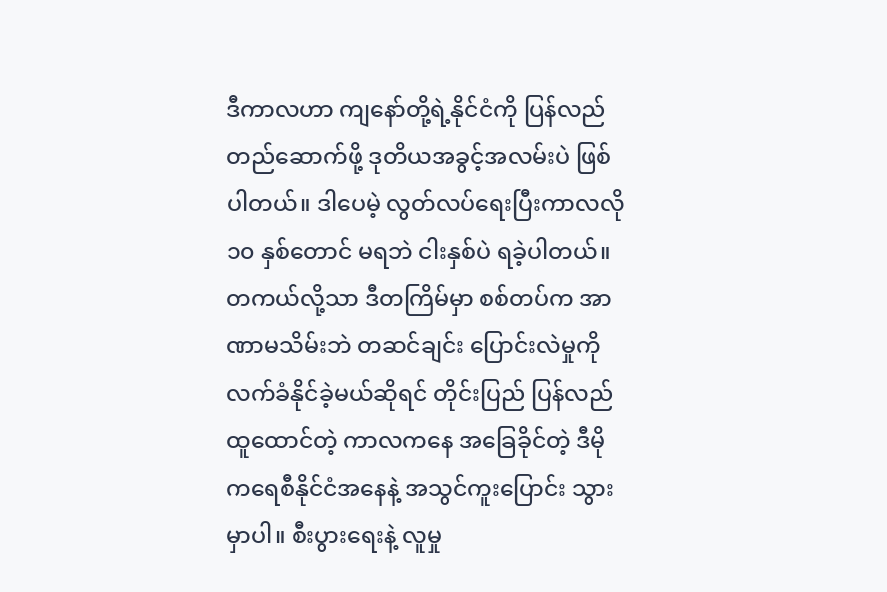ဒီကာလဟာ ကျနော်တို့ရဲ့နိုင်ငံကို ပြန်လည် တည်ဆောက်ဖို့ ဒုတိယအခွင့်အလမ်းပဲ ဖြစ်ပါတယ်။ ဒါပေမဲ့ လွတ်လပ်ရေးပြီးကာလလို ၁၀ နှစ်တောင် မရဘဲ ငါးနှစ်ပဲ ရခဲ့ပါတယ်။
တကယ်လို့သာ ဒီတကြိမ်မှာ စစ်တပ်က အာဏာမသိမ်းဘဲ တဆင်ချင်း ပြောင်းလဲမှုကို လက်ခံနိုင်ခဲ့မယ်ဆိုရင် တိုင်းပြည် ပြန်လည်ထူထောင်တဲ့ ကာလကနေ အခြေခိုင်တဲ့ ဒီမိုကရေစီနိုင်ငံအနေနဲ့ အသွင်ကူးပြောင်း သွားမှာပါ။ စီးပွားရေးနဲ့ လူမှု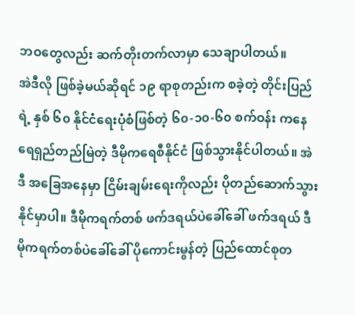ဘဝတွေလည်း ဆက်တိုးတက်လာမှာ သေချာပါတယ်။
အဲဒီလို ဖြစ်ခဲ့မယ်ဆိုရင် ၁၉ ရာစုတည်းက စခဲ့တဲ့ တိုင်းပြည်ရဲ့ နှစ် ၆၀ နိုင်ငံရေးပုံစံဖြစ်တဲ့ ၆၀-၁၀-၆၀ စက်ဝန်း ကနေ ရေရှည်တည်မြဲတဲ့ ဒီမိုကရေစီနိုင်ငံ ဖြစ်သွားနိုင်ပါတယ်။ အဲဒီ အခြေအနေမှာ ငြိမ်းချမ်းရေးကိုလည်း ပိုတည်ဆောက်သွားနိုင်မှာပါ။ ဒီမိုကရက်တစ် ဖက်ဒရယ်ပဲခေါ်ခေါ် ဖက်ဒရယ် ဒီမိုကရက်တစ်ပဲခေါ်ခေါ် ပိုကောင်းမွန်တဲ့ ပြည်ထောင်စုတ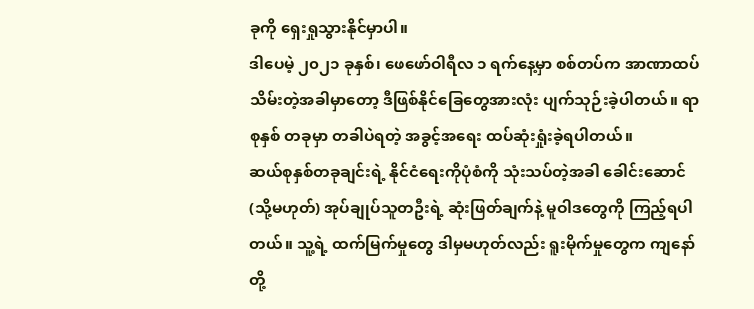ခုကို ရှေးရှုသွားနိုင်မှာပါ။
ဒါပေမဲ့ ၂၀၂၁ ခုနှစ်၊ ဖေဖော်ဝါရီလ ၁ ရက်နေ့မှာ စစ်တပ်က အာဏာထပ်သိမ်းတဲ့အခါမှာတော့ ဒီဖြစ်နိုင်ခြေတွေအားလုံး ပျက်သုဉ်းခဲ့ပါတယ်။ ရာစုနှစ် တခုမှာ တခါပဲရတဲ့ အခွင့်အရေး ထပ်ဆုံးရှုံးခဲ့ရပါတယ်။
ဆယ်စုနှစ်တခုချင်းရဲ့ နိုင်ငံရေးကိုပုံစံကို သုံးသပ်တဲ့အခါ ခေါင်းဆောင် (သို့မဟုတ်) အုပ်ချုပ်သူတဦးရဲ့ ဆုံးဖြတ်ချက်နဲ့ မူဝါဒတွေကို ကြည့်ရပါတယ်။ သူ့ရဲ့ ထက်မြက်မှုတွေ ဒါမှမဟုတ်လည်း ရူးမိုက်မှုတွေက ကျနော်တို့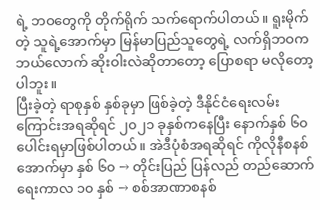ရဲ့ ဘဝတွေကို တိုက်ရိုက် သက်ရောက်ပါတယ်။ ရူးမိုက်တဲ့ သူရဲ့အောက်မှာ မြန်မာပြည်သူတွေရဲ့ လက်ရှိဘဝက ဘယ်လောက် ဆိုးဝါးလဲဆိုတာတော့ ပြောစရာ မလိုတော့ပါဘူး။
ပြီးခဲ့တဲ့ ရာစုနှစ် နှစ်ခုမှာ ဖြစ်ခဲ့တဲ့ ဒီနိုင်ငံရေးလမ်းကြောင်းအရဆိုရင် ၂၀၂၁ ခုနှစ်ကနေပြီး နောက်နှစ် ၆၀ ပေါင်းရမှာဖြစ်ပါတယ်။ အဲဒီပုံစံအရဆိုရင် ကိုလိုနီစနစ်အောက်မှာ နှစ် ၆၀ → တိုင်းပြည် ပြန်လည် တည်ဆောက်ရေးကာလ ၁၀ နှစ် → စစ်အာဏာစနစ်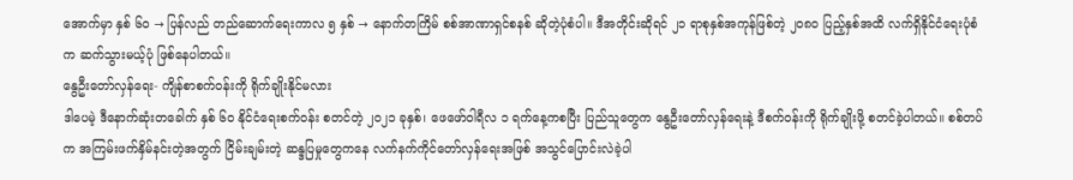အောက်မှာ နှစ် ၆၀ → ပြန်လည် တည်ဆောက်ရေးကာလ ၅ နှစ် → နောက်တကြိမ် စစ်အာဏာရှင်စနစ် ဆိုတဲ့ပုံစံပါ။ ဒီအတိုင်းဆိုရင် ၂၁ ရာစုနှစ်အကုန်ဖြစ်တဲ့ ၂၀၈၀ ပြည့်နှစ်အထိ လက်ရှိနိုင်ငံရေးပုံစံက ဆက်သွားမယ့်ပုံ ဖြစ်နေပါတယ်။
နွေဦးတော်လှန်ရေး- ကျိန်စာစက်ဝန်းကို ရိုက်ချိုးနိုင်မလား
ဒါပေမဲ့ ဒီနောက်ဆုံးတခေါက် နှစ် ၆၀ နိုင်ငံရေးစက်ဝန်း စတင်တဲ့ ၂၀၂၁ ခုနှစ်၊ ဖေဖော်ဝါရီလ ၁ ရက်နေ့ကစပြီး ပြည်သူတွေက နွေဦးတော်လှန်ရေးနဲ့ ဒီစက်ဝန်းကို ရိုက်ချိုးဖို့ စတင်ခဲ့ပါတယ်။ စစ်တပ်က အကြမ်းဖက်နှိမ်နင်းတဲ့အတွက် ငြိမ်းချမ်းတဲ့ ဆန္ဒပြမှုတွေကနေ လက်နက်ကိုင်တော်လှန်ရေးအဖြစ် အသွင်ပြောင်းလဲခဲ့ပါ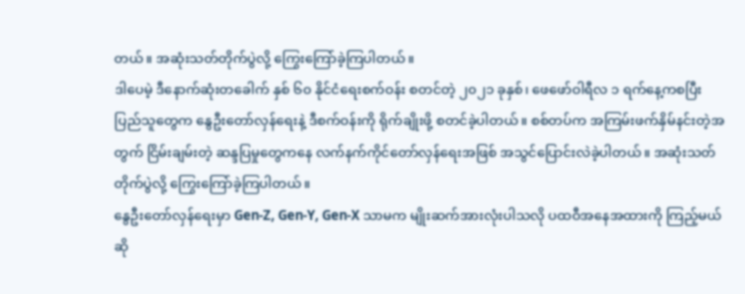တယ်။ အဆုံးသတ်တိုက်ပွဲလို့ ကြွေးကြော်ခဲ့ကြပါတယ်။
ဒါပေမဲ့ ဒီနောက်ဆုံးတခေါက် နှစ် ၆၀ နိုင်ငံရေးစက်ဝန်း စတင်တဲ့ ၂၀၂၁ ခုနှစ်၊ ဖေဖော်ဝါရီလ ၁ ရက်နေ့ကစပြီး ပြည်သူတွေက နွေဦးတော်လှန်ရေးနဲ့ ဒီစက်ဝန်းကို ရိုက်ချိုးဖို့ စတင်ခဲ့ပါတယ်။ စစ်တပ်က အကြမ်းဖက်နှိမ်နင်းတဲ့အတွက် ငြိမ်းချမ်းတဲ့ ဆန္ဒပြမှုတွေကနေ လက်နက်ကိုင်တော်လှန်ရေးအဖြစ် အသွင်ပြောင်းလဲခဲ့ပါတယ်။ အဆုံးသတ်တိုက်ပွဲလို့ ကြွေးကြော်ခဲ့ကြပါတယ်။
နွေဦးတော်လှန်ရေးမှာ Gen-Z, Gen-Y, Gen-X သာမက မျိုးဆက်အားလုံးပါသလို ပထဝီအနေအထားကို ကြည့်မယ်ဆို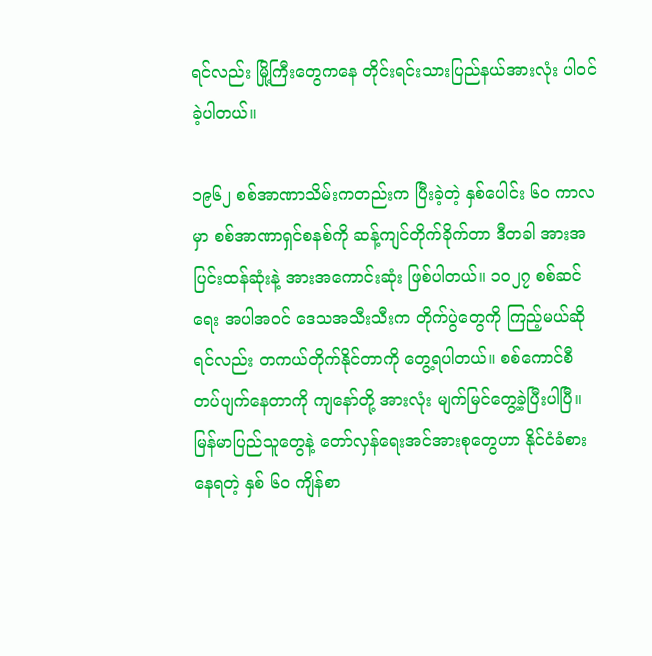ရင်လည်း မြို့ကြီးတွေကနေ တိုင်းရင်းသားပြည်နယ်အားလုံး ပါဝင်ခဲ့ပါတယ်။

၁၉၆၂ စစ်အာဏာသိမ်းကတည်းက ပြီးခဲ့တဲ့ နှစ်ပေါင်း ၆၀ ကာလမှာ စစ်အာဏာရှင်စနစ်ကို ဆန့်ကျင်တိုက်ခိုက်တာ ဒီတခါ အားအပြင်းထန်ဆုံးနဲ့ အားအကောင်းဆုံး ဖြစ်ပါတယ်။ ၁၀၂၇ စစ်ဆင်ရေး အပါအဝင် ဒေသအသီးသီးက တိုက်ပွဲတွေကို ကြည့်မယ်ဆိုရင်လည်း တကယ်တိုက်နိုင်တာကို တွေ့ရပါတယ်။ စစ်ကောင်စီ တပ်ပျက်နေတာကို ကျနော်တို့ အားလုံး မျက်မြင်တွေ့ခဲ့ပြီးပါပြီ။
မြန်မာပြည်သူတွေနဲ့ တော်လှန်ရေးအင်အားစုတွေဟာ နိုင်ငံခံစားနေရတဲ့ နှစ် ၆၀ ကျိန်စာ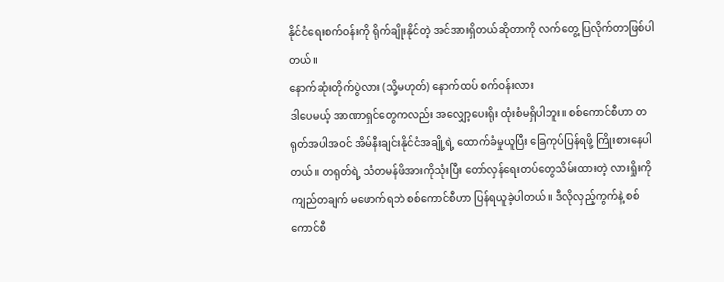နိုင်ငံရေးစက်ဝန်းကို ရိုက်ချိုးနိုင်တဲ့ အင်အားရှိတယ်ဆိုတာကို လက်တွေ့ ပြလိုက်တာဖြစ်ပါတယ်။
နောက်ဆုံးတိုက်ပွဲလား (သို့မဟုတ်) နောက်ထပ် စက်ဝန်းလား
ဒါပေမယ့် အာဏာရှင်တွေကလည်း အလျှော့ပေးရိုး ထုံးစံမရှိပါဘူး။ စစ်ကောင်စီဟာ တရုတ်အပါအဝင် အိမ်နီးချင်းနိုင်ငံအချို့ရဲ့ ထောက်ခံမှုယူပြီး ခြေကုပ်ပြန်ရဖို့ ကြိုးစားနေပါတယ်။ တရုတ်ရဲ့ သံတမန်ဖိအားကိုသုံးပြီး တော်လှန်ရေးတပ်တွေသိမ်းထားတဲ့ လားရှိုးကို ကျည်တချက် မဖောက်ရဘဲ စစ်ကောင်စီဟာ ပြန်ရယူခဲ့ပါတယ်။ ဒီလိုလှည့်ကွက်နဲ့ စစ်ကောင်စီ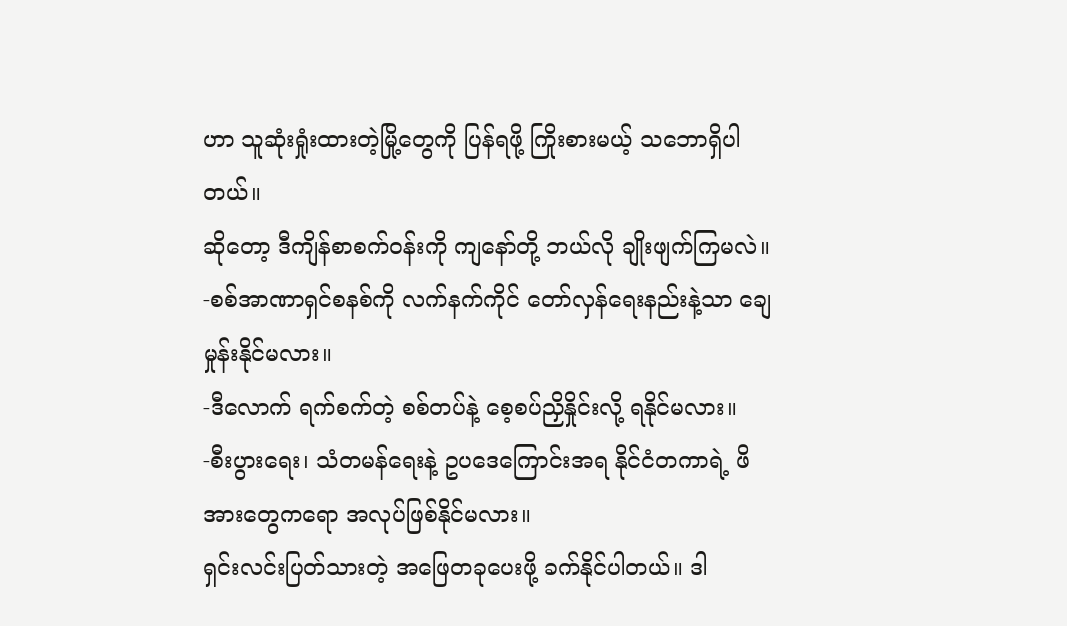ဟာ သူဆုံးရှုံးထားတဲ့မြို့တွေကို ပြန်ရဖို့ ကြိုးစားမယ့် သဘောရှိပါတယ်။
ဆိုတော့ ဒီကျိန်စာစက်ဝန်းကို ကျနော်တို့ ဘယ်လို ချိုးဖျက်ကြမလဲ။
-စစ်အာဏာရှင်စနစ်ကို လက်နက်ကိုင် တော်လှန်ရေးနည်းနဲ့သာ ချေမှုန်းနိုင်မလား။
-ဒီလောက် ရက်စက်တဲ့ စစ်တပ်နဲ့ စေ့စပ်ညှိနှိုင်းလို့ ရနိုင်မလား။
-စီးပွားရေး၊ သံတမန်ရေးနဲ့ ဥပဒေကြောင်းအရ နိုင်ငံတကာရဲ့ ဖိအားတွေကရော အလုပ်ဖြစ်နိုင်မလား။
ရှင်းလင်းပြတ်သားတဲ့ အဖြေတခုပေးဖို့ ခက်နိုင်ပါတယ်။ ဒါ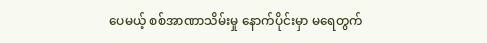ပေမယ့် စစ်အာဏာသိမ်းမှု နောက်ပိုင်းမှာ မရေတွက်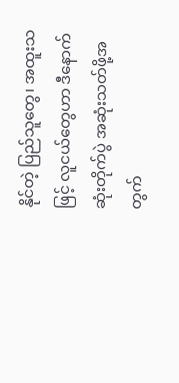နိုင်တဲ့ ပြည်သူတွေ၊ အထူးသဖြင့် လူငယ်တွေဟာ ဒီနောက်ဆုံးတိုက်ပွဲ အဆုံးသတ်ဖို့အတွက်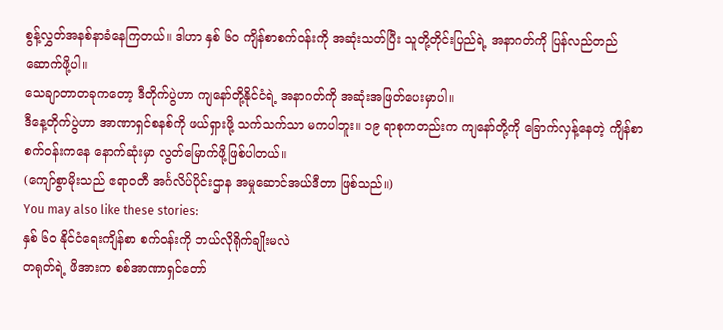စွန့်လွှတ်အနစ်နာခံနေကြတယ်။ ဒါဟာ နှစ် ၆၀ ကျိန်စာစက်ဝန်းကို အဆုံးသတ်ပြီး သူတို့တိုင်းပြည်ရဲ့ အနာဂတ်ကို ပြန်လည်တည်ဆောက်ဖို့ပါ။
သေချာတာတခုကတော့ ဒီတိုက်ပွဲဟာ ကျနော်တို့နိုင်ငံရဲ့ အနာဂတ်ကို အဆုံးအဖြတ်ပေးမှာပါ။
ဒီနေ့တိုက်ပွဲဟာ အာဏာရှင်စနစ်ကို ဖယ်ရှားဖို့ သက်သက်သာ မကပါဘူး။ ၁၉ ရာစုကတည်းက ကျနော်တို့ကို ခြောက်လှန့်နေတဲ့ ကျိန်စာစက်ဝန်းကနေ နောက်ဆုံးမှာ လွတ်မြောက်ဖို့ဖြစ်ပါတယ်။
(ကျော်စွာမိုးသည် ဧရာဝတီ အင်္ဂလိပ်ပိုင်းဌာန အမှုဆောင်အယ်ဒီတာ ဖြစ်သည်။)
You may also like these stories:
နှစ် ၆၀ နိုင်ငံရေးကျိန်စာ စက်ဝန်းကို ဘယ်လိုရိုက်ချိုးမလဲ
တရုတ်ရဲ့ ဖိအားက စစ်အာဏာရှင်တော်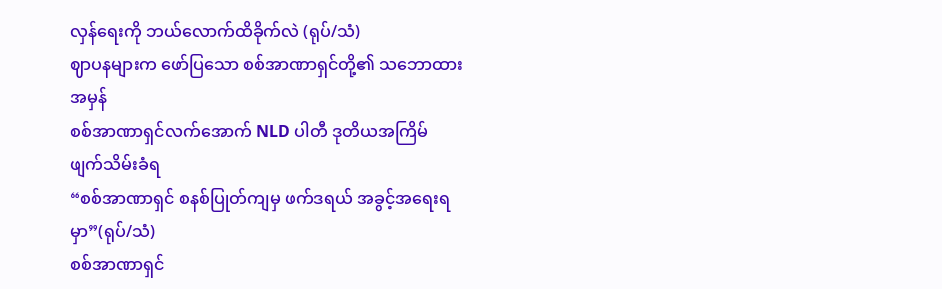လှန်ရေးကို ဘယ်လောက်ထိခိုက်လဲ (ရုပ်/သံ)
ဈာပနများက ဖော်ပြသော စစ်အာဏာရှင်တို့၏ သဘောထား အမှန်
စစ်အာဏာရှင်လက်အောက် NLD ပါတီ ဒုတိယအကြိမ် ဖျက်သိမ်းခံရ
“စစ်အာဏာရှင် စနစ်ပြုတ်ကျမှ ဖက်ဒရယ် အခွင့်အရေးရမှာ”(ရုပ်/သံ)
စစ်အာဏာရှင်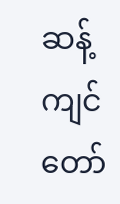ဆန့်ကျင်တော်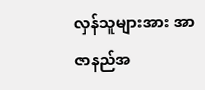လှန်သူများအား အာဇာနည်အ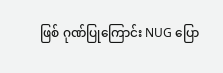ဖြစ် ဂုဏ်ပြုကြောင်း NUG ပြော